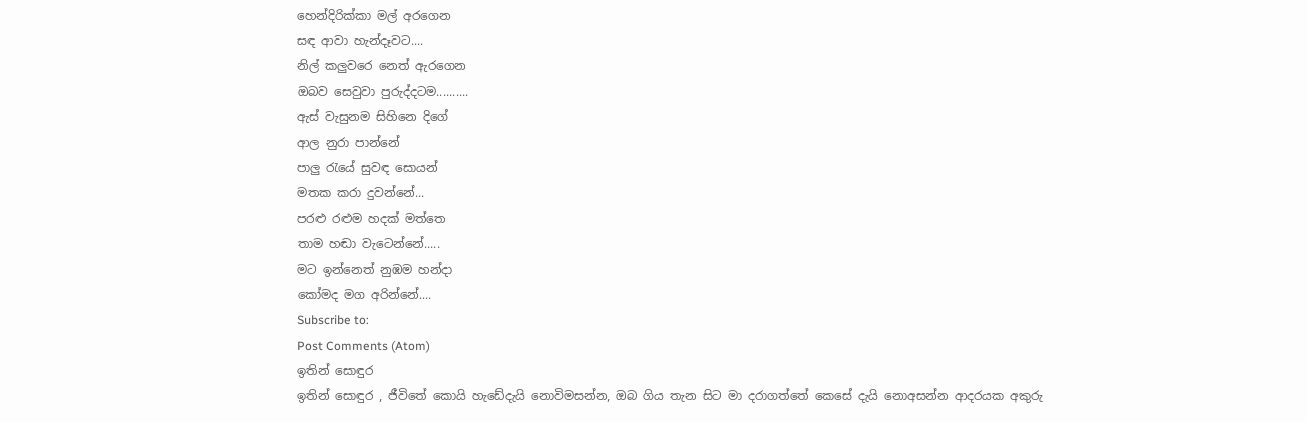හෙන්දිරික්කා මල් අරගෙන
සඳ ආවා හැන්දෑවට....
නිල් කලුවරෙ නෙත් ඇරගෙන
ඔබව සෙවුවා පුරුද්දටම..........
ඇස් වැසුනම සිහිනෙ දිගේ
ආල නුරා පාන්නේ
පාලු රැයේ සුවඳ සොයන්
මතක කරා දුවන්නේ...
පරළු රළුම හදක් මත්තෙ
තාම හඬා වැටෙන්නේ.....
මට ඉන්නෙත් නුඹම හන්දා
කෝමද මග අරින්නේ....
Subscribe to:
Post Comments (Atom)
ඉතින් සොඳුර
ඉතින් සොඳුර , ජීවිතේ කොයි හැඩේදැයි නොවිමසන්න, ඔබ ගිය තැන සිට මා දරාගත්තේ කෙසේ දැයි නොඅසන්න ආදරයක අකුරු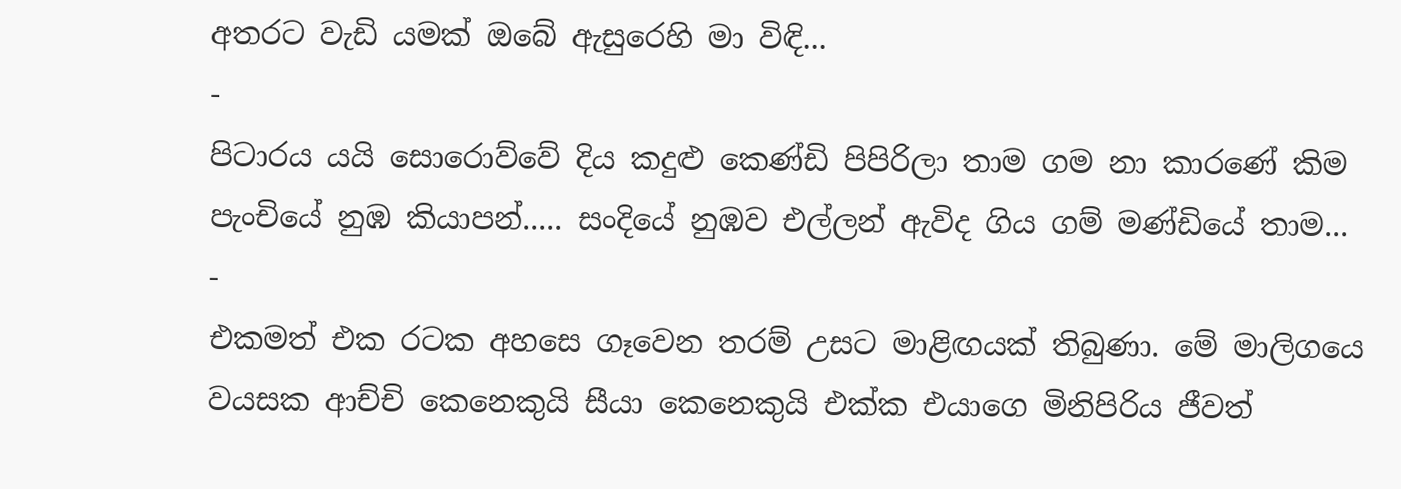අතරට වැඩි යමක් ඔබේ ඇසුරෙහි මා විඳි...
-
පිටාරය යයි සොරොව්වේ දිය කදුළු කෙණ්ඩි පිපිරිලා තාම ගම නා කාරණේ කිම පැංචියේ නුඹ කියාපන්..... සංදියේ නුඹව එල්ලන් ඇවිද ගිය ගම් මණ්ඩියේ තාම...
-
එකමත් එක රටක අහසෙ ගෑවෙන තරම් උසට මාළිඟයක් තිබුණා. මේ මාලිගයෙ වයසක ආච්චි කෙනෙකුයි සීයා කෙනෙකුයි එක්ක එයාගෙ මිනිපිරිය ජීවත්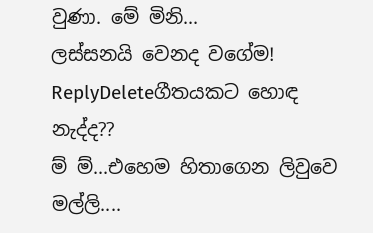වුණා. මේ මිනි...
ලස්සනයි වෙනද වගේම!
ReplyDeleteගීතයකට හොඳ නැද්ද??
ම් ම්...එහෙම හිතාගෙන ලිවුවෙ මල්ලි....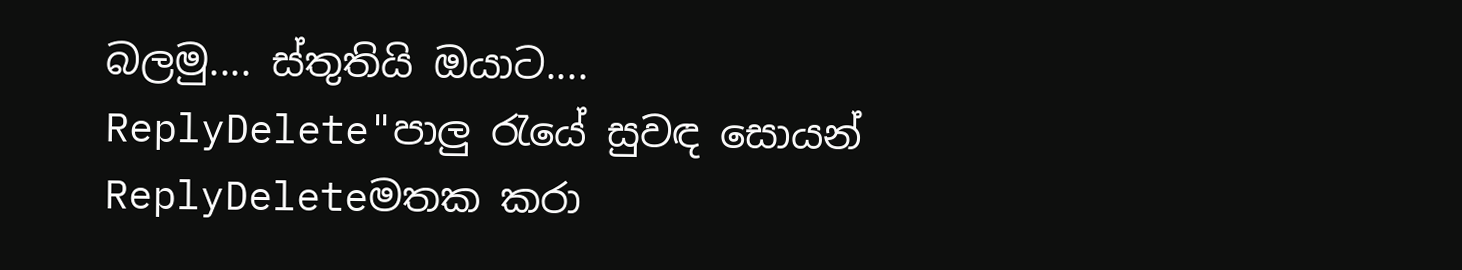බලමු.... ස්තුතියි ඔයාට....
ReplyDelete"පාලු රැයේ සුවඳ සොයන්
ReplyDeleteමතක කරා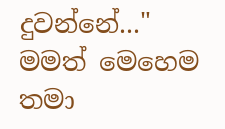දුවන්නේ..." මමත් මෙහෙම තමා